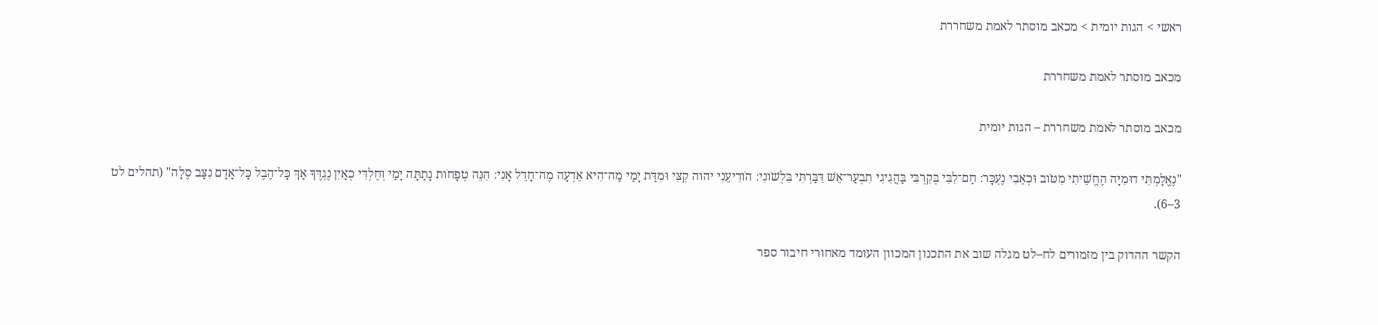ראשי > הגות יומית > מכאב מוסתר לאמת משחררת

מכאב מוסתר לאמת משחררת

מכאב מוסתר לאמת משחררת – הגות יומית

"נֶאֱלַמְתִּי דוּמִיָּה הֶחֱשֵׁיתִי מִטֹּוב וּכְאֵבִי נֶעְכָּר׃ חַם־לִבִּי בְּקִרְבִּי בַּהֲגִיגִי תִבְעַר־אֵשׁ דִּבַּרְתִּי בִּלְשֹׁונִי׃ הֹודִיעֵנִי יהוה קִצִּי וּמִדַּת יָמַי מַה־הִיא אֵדְעָה מֶה־חָדֵל אָנִי׃ הִנֵּה טְפָחֹות נָתַתָּה יָמַי וְחֶלְדִּי כְאַיִן נֶגְדֶּךָ אַךְ כָּל־הֶבֶל כָּל־אָדָם נִצָּב סֶלָה" (תהלים לט 3–6).

הקשר ההדוק בין מזמורים לח–לט מגלה שוב את התכנון המכוון העומד מאחורי חיבור ספר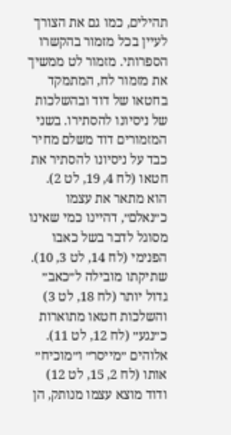תהילים, כמו גם את הצורך לעיין בכל מזמור בהקשרו הספרותי. מזמור לט ממשיך את מזמור לח, המתמקד בחטאו של דוד ובהשלכות של ניסיונו להסתירו. בשני המזמורים דוד משלם מחיר כבד על ניסיונו להסתיר את חטאו (לח 4, 19, לט 2). הוא מתאר את עצמו כ״נאלם״, דהיינו כמי שאינו מסוגל לדבר בשל כאבו הפנימי (לח 14, לט 3, 10). שתיקתו מובילה ל״כאב״ גדול יותר (לח 18, לט 3) והשלכות חטאו מתוארות כ״נגע״ (לח 12, לט 11). אלוהים ״מייסר״ ו״מוכיח״ אותו (לח 2, 15, לט 12) ודוד מוצא עצמו מנותק, הן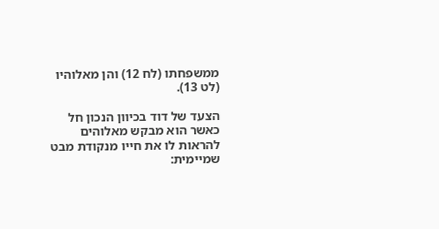ממשפחתו (לח 12) והן מאלוהיו (לט 13).

הצעד של דוד בכיוון הנכון חל כאשר הוא מבקש מאלוהים להראות לו את חייו מנקודת מבט שמיימית: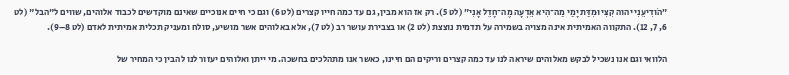״הֹודִיעֵנִי יהוה קִצִּי וּמִדַּת יָמַי מַה־הִיא אֵדְעָה מֶה־חָדֵל אָנִי״ (לט 5). רק אז הוא מבין, גם עד כמה חייו קצרים (לט 6) וגם כי חיים אנוכיים שאינם מוקדשים לכבוד אלוהים, שווים ל"הבל" (לט 6, 7, 12). התקווה האמיתית אינה מצויה בשמירה על תדמית נוצצת (לט 2) או בצבירת עושר רב (לט 7), אלא באלוהים אשר מושיע, סולח ומעניק תכלית אמיתית לאדם (לט 8–9).

הלוואי וגם אנו נשכיל לבקש מאלוהים שיראה לנו עד כמה קצרים וריקים הם חיינו, כאשר אנו מתהלכים בחשכה. מי ייתן ואלוהים יעזור לנו להבין כי המחיר של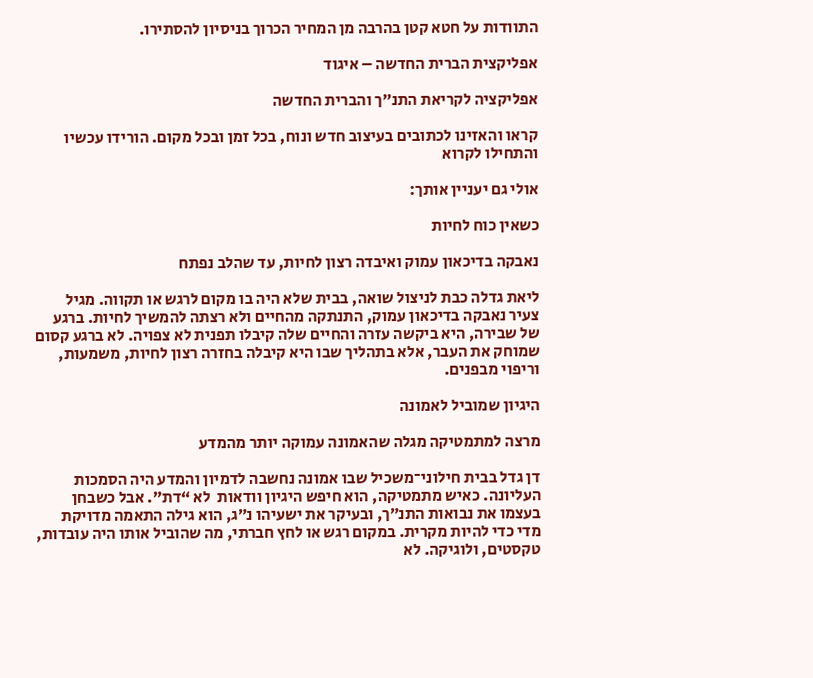התוודות על חטא קטן בהרבה מן המחיר הכרוך בניסיון להסתירו.

אפליקצית הברית החדשה – איגוד

אפליקציה לקריאת התנ״ך והברית החדשה

קראו והאזינו לכתובים בעיצוב חדש ונוח, בכל זמן ובכל מקום. הורידו עכשיו והתחילו לקרוא

אולי גם יעניין אותך:

כשאין כוח לחיות

נאבקה בדיכאון עמוק ואיבדה רצון לחיות, עד שהלב נפתח

ליאת גדלה כבת לניצול שואה, בבית שלא היה בו מקום לרגש או תקווה. מגיל צעיר נאבקה בדיכאון עמוק, התנתקה מהחיים ולא רצתה להמשיך לחיות. ברגע של שבירה, היא ביקשה עזרה והחיים שלה קיבלו תפנית לא צפויה. לא ברגע קסום שמוחק את העבר, אלא בתהליך שבו היא קיבלה בחזרה רצון לחיות, משמעות, וריפוי מבפנים.

היגיון שמוביל לאמונה

מרצה למתמטיקה מגלה שהאמונה עמוקה יותר מהמדע

דן גדל בבית חילוני־משכיל שבו אמונה נחשבה לדמיון והמדע היה הסמכות העליונה. כאיש מתמטיקה, הוא חיפש היגיון וודאות  לא “דת”. אבל כשבחן בעצמו את נבואות התנ״ך, ובעיקר את ישעיהו נ״ג, הוא גילה התאמה מדויקת מדי כדי להיות מקרית. במקום רגש או לחץ חברתי, מה שהוביל אותו היה עובדות, טקסטים, ולוגיקה. לא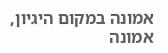אמונה במקום היגיון, אמונה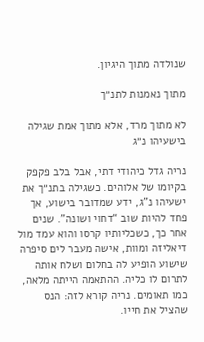שנולדה מתוך היגיון.

מתוך נאמנות לתנ״ך

לא מתוך מרד, אלא מתוך אמת שגילה בישעיהו נ״ג

נריה גדל כיהודי דתי, אבל בלב פקפק בקיומו של אלוהים. כשגילה בתנ״ך את ישעיהו נ"ג, ידע שמדובר בישוע, אך פחד להיות שוב “דחוי ושונה”. שנים אחר כך, כשכליותיו קרסו והוא עמד מול דיאליזה ומוות, אישה מעבר לים סיפרה שישוע הופיע לה בחלום ושלח אותה לתרום לו כליה. ההתאמה הייתה מלאה, כמו תאומים. נריה קורא לזה: הנס שהציל את חייו.